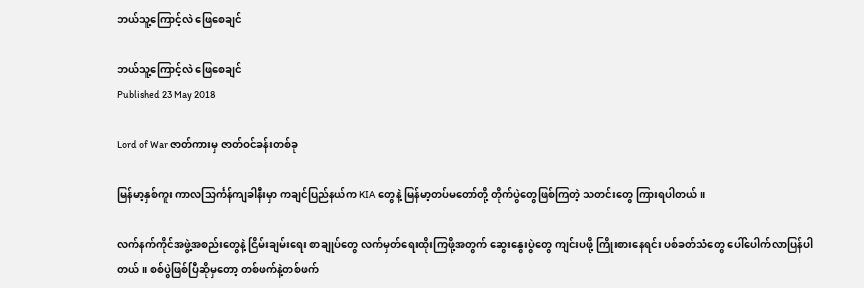ဘယ်သူ့ကြောင့်လဲ ဖြေစေချင်

ဘယ်သူ့ကြောင့်လဲ ဖြေစေချင်
Published 23 May 2018

Lord of War ဇာတ်ကားမှ ဇာတ်ဝင်ခန်းတစ်ခု

မြန်မာ့နှစ်ကူး ကာလသြင်္ကန်ကျခါနီးမှာ ကချင်ပြည်နယ်က KIA တွေနဲ့ မြန်မာ့တပ်မတော်တို့ တိုက်ပွဲတွေဖြစ်ကြတဲ့ သတင်းတွေ ကြားရပါတယ်။

လက်နက်ကိုင်အဖွဲ့အစည်းတွေနဲ့ ငြိမ်းချမ်းရေး စာချုပ်တွေ လက်မှတ်ရေးထိုးကြဖို့အတွက် ဆွေးနွေးပွဲတွေ ကျင်းပဖို့ ကြိုးစားနေရင်း ပစ်ခတ်သံတွေ ပေါ်ပေါက်လာပြန်ပါတယ်။ စစ်ပွဲဖြစ်ပြီဆိုမှတော့ တစ်ဖက်နဲ့တစ်ဖက်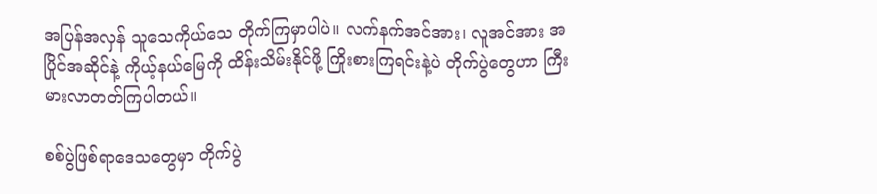အပြန်အလှန် သူသေကိုယ်သေ တိုက်ကြမှာပါပဲ။ လက်နက်အင်အား၊ လူအင်အား အပြိုင်အဆိုင်နဲ့ ကိုယ့်နယ်မြေကို ထိန်းသိမ်းနိုင်ဖို့ ကြိုးစားကြရင်းနဲ့ပဲ တိုက်ပွဲတွေဟာ ကြီးမားလာတတ်ကြပါတယ်။

စစ်ပွဲဖြစ်ရာဒေသတွေမှာ တိုက်ပွဲ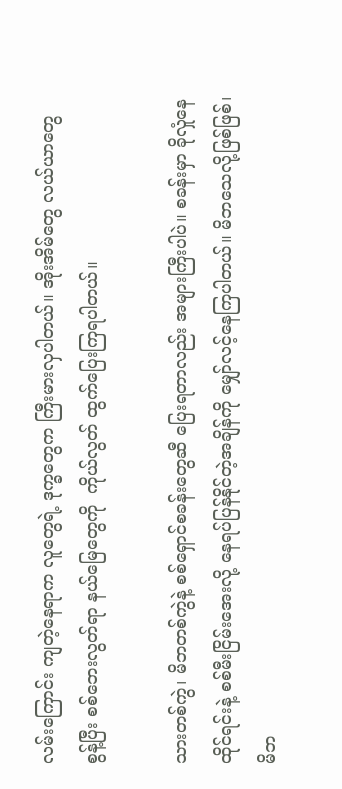လမ်းကြောင်း ကျတဲ့နေရာက လူတွေရဲ့ ဒုက္ခတွေက ကြီးမားလှပါတယ်။ အိုးအိမ်တွေ လယ်ယာတွေ စွန့်ပြီး စစ်ဘေးလွတ်ရာ နယ်မြေတွေကို  ကိုယ်လွတ် ထွက်ပြေးကြရပါတယ်။

သားတစ်ကွဲ၊ မိဘတစ်ကွဲနဲ့ စစ်ရှောင်စခန်းတွေဆီ ပြေးရတာလည်း အများကြီးပါပဲ။ စခန်းမှာ ခိုလှုံနေထိုင်ရင်းနဲ့ စစ်မီးငြိမ်းအေးလို့ နေရပ်ပြန်နိုင်တဲ့အချိန်ကို မျှော်လင့်နေကြပါတယ်။ မိဘသေလို့ဖြစ်ဖြစ်၊ မိဘ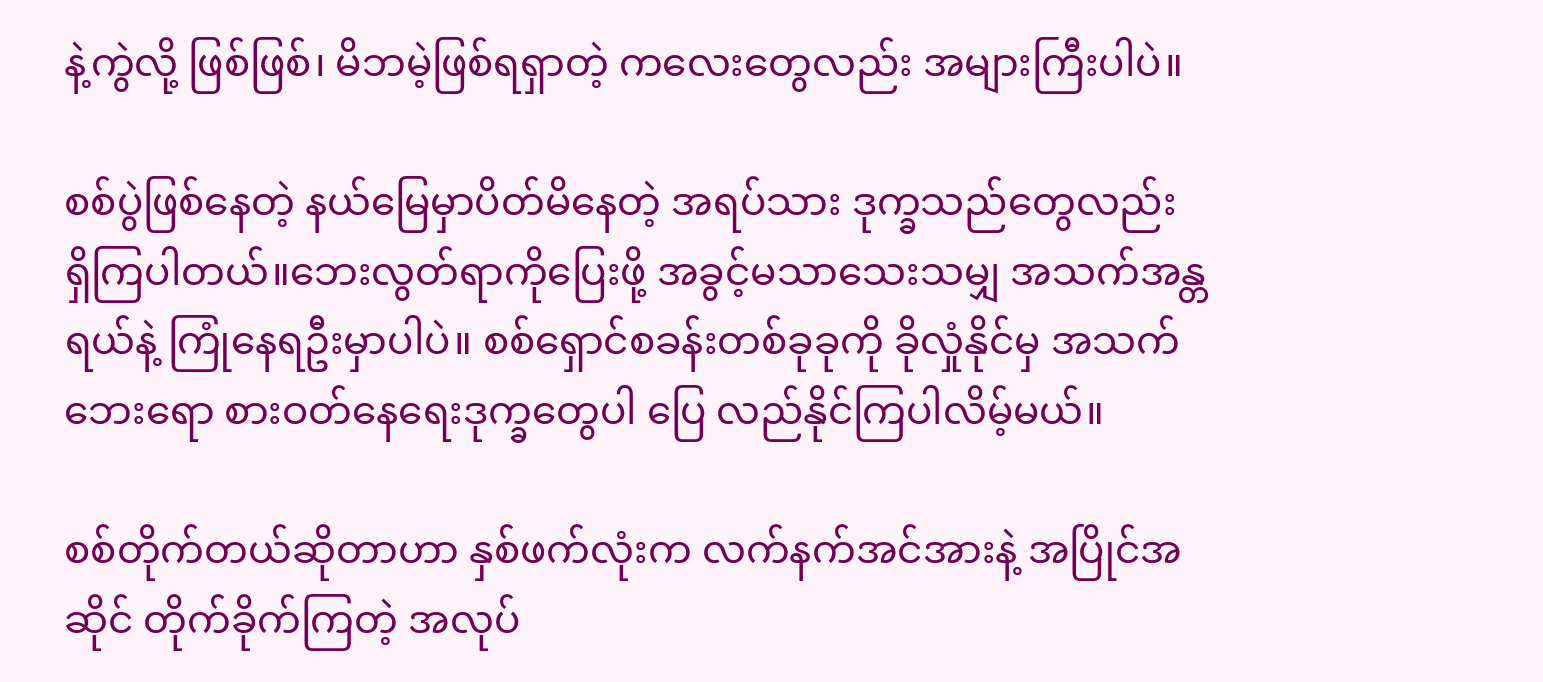နဲ့ကွဲလို့ ဖြစ်ဖြစ်၊ မိဘမဲ့ဖြစ်ရရှာတဲ့ ကလေးတွေလည်း အများကြီးပါပဲ။

စစ်ပွဲဖြစ်နေတဲ့ နယ်မြေမှာပိတ်မိနေတဲ့ အရပ်သား ဒုက္ခသည်တွေလည်း ရှိကြပါတယ်။ဘေးလွတ်ရာကိုပြေးဖို့ အခွင့်မသာသေးသမျှ အသက်အန္တရယ်နဲ့ ကြုံနေရဦးမှာပါပဲ။ စစ်ရှောင်စခန်းတစ်ခုခုကို ခိုလှုံနိုင်မှ အသက်ဘေးရော စားဝတ်နေရေးဒုက္ခတွေပါ ပြေ လည်နိုင်ကြပါလိမ့်မယ်။

စစ်တိုက်တယ်ဆိုတာဟာ နှစ်ဖက်လုံးက လက်နက်အင်အားနဲ့ အပြိုင်အဆိုင် တိုက်ခိုက်ကြတဲ့ အလုပ်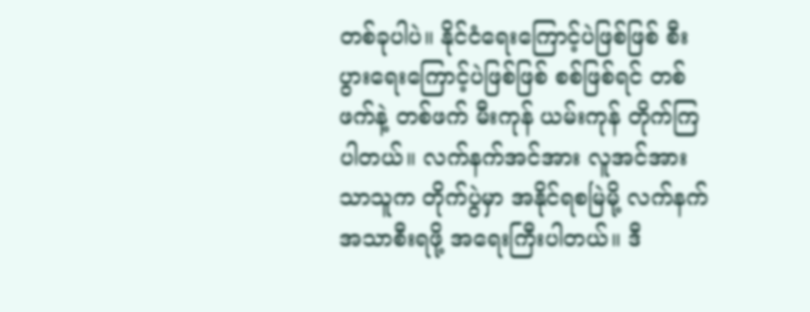တစ်ခုပါပဲ။ နိုင်ငံရေးကြောင့်ပဲဖြစ်ဖြစ် စီးပွားရေးကြောင့်ပဲဖြစ်ဖြစ် စစ်ဖြစ်ရင် တစ်ဖက်နဲ့ တစ်ဖက် မီးကုန် ယမ်းကုန် တိုက်ကြပါတယ်။ လက်နက်အင်အား လူအင်အားသာသူက တိုက်ပွဲမှာ အနိုင်ရစမြဲမို့ လက်နက် အသာစီးရဖို့ အရေးကြီးပါတယ်။ ဒီ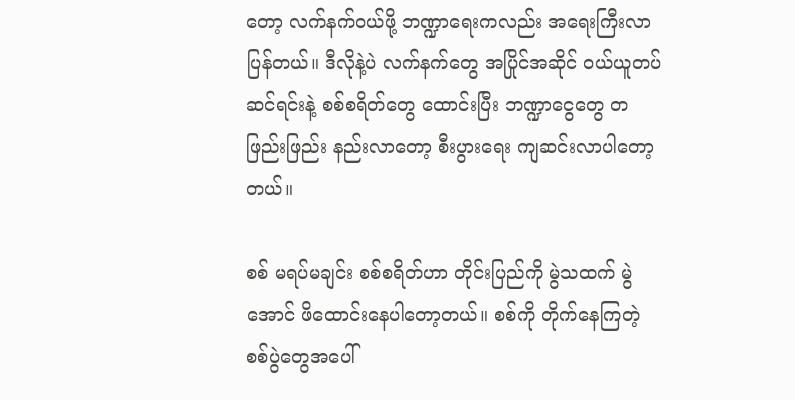တော့ လက်နက်ဝယ်ဖို့ ဘဏ္ဍာရေးကလည်း အရေးကြီးလာပြန်တယ်။ ဒီလိုနဲ့ပဲ လက်နက်တွေ အပြိုင်အဆိုင် ဝယ်ယူတပ်ဆင်ရင်းနဲ့ စစ်စရိတ်တွေ ထောင်းပြီး ဘဏ္ဍာငွေတွေ တဖြည်းဖြည်း နည်းလာတော့ စီးပွားရေး ကျဆင်းလာပါတော့တယ်။

စစ် မရပ်မချင်း စစ်စရိတ်ဟာ တိုင်းပြည်ကို မွဲသထက် မွဲအောင် ဖိထောင်းနေပါတော့တယ်။ စစ်ကို တိုက်နေကြတဲ့ စစ်ပွဲတွေအပေါ်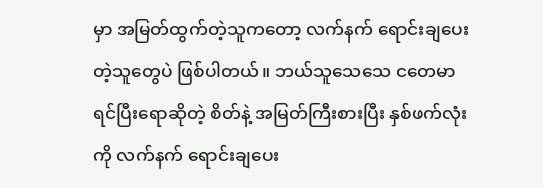မှာ အမြတ်ထွက်တဲ့သူကတော့ လက်နက် ရောင်းချပေးတဲ့သူတွေပဲ ဖြစ်ပါတယ်။ ဘယ်သူသေသေ ငတေမာရင်ပြီးရောဆိုတဲ့ စိတ်နဲ့ အမြတ်ကြီးစားပြီး နှစ်ဖက်လုံးကို လက်နက် ရောင်းချပေး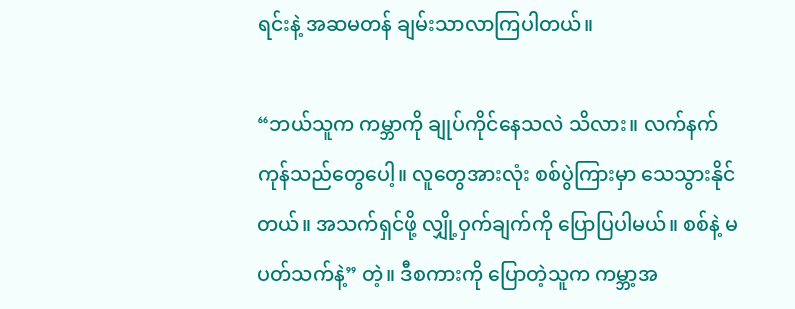ရင်းနဲ့ အဆမတန် ချမ်းသာလာကြပါတယ်။

“ဘယ်သူက ကမ္ဘာကို ချုပ်ကိုင်နေသလဲ သိလား။ လက်နက်ကုန်သည်တွေပေါ့။ လူတွေအားလုံး စစ်ပွဲကြားမှာ သေသွားနိုင်တယ်။ အသက်ရှင်ဖို့ လျှို့ဝှက်ချက်ကို ပြောပြပါမယ်။ စစ်နဲ့ မပတ်သက်နဲ့” တဲ့။ ဒီစကားကို ပြောတဲ့သူက ကမ္ဘာ့အ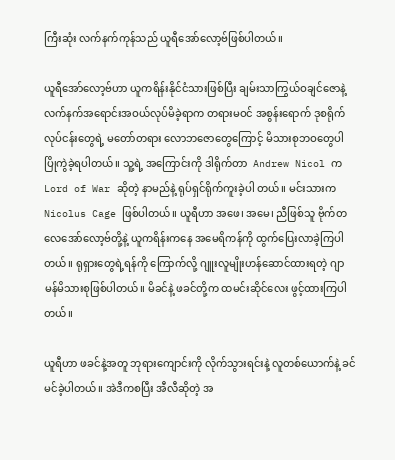ကြီးဆုံး လက်နက်ကုန်သည် ယူရီအော်လော့ဗ်ဖြစ်ပါတယ်။

ယူရီအော်လော့ဗ်ဟာ ယူကရိန်းနိုင်ငံသားဖြစ်ပြီး ချမ်းသာကြွယ်ဝချင်ဇောနဲ့ လက်နက်အရောင်းအဝယ်လုပ်မိခဲ့ရာက တရားမဝင် အစွန်းရောက် ဒုစရိုက်လုပ်ငန်းတွေရဲ့ မတော်တရား လောဘဇောတွေကြောင့် မိသားစုဘဝတွေပါ ပြိုကွဲခဲ့ရပါတယ်။ သူ့ရဲ့ အကြောင်းကို ဒါရိုက်တာ  Andrew Nicol က  Lord of War ဆိုတဲ့ နာမည်နဲ့ ရုပ်ရှင်ရိုက်ကူးခဲ့ပါ တယ်။ မင်းသားက Nicolus Cage ဖြစ်ပါတယ်။ ယူရီဟာ အဖေ၊ အမေ၊ ညီဖြစ်သူ ဗိုက်တလေအော်လော့ဗ်တို့နဲ့ ယူကရိန်းကနေ အမေရိကန်ကို ထွက်ပြေးလာခဲ့ကြပါတယ်။ ရုရှားတွေရဲ့ရန်ကို ကြောက်လို့ ဂျူးလူမျိုးဟန်ဆောင်ထားရတဲ့ ဂျာမန်မိသားစုဖြစ်ပါတယ်။ မိခင်နဲ့ ဖခင်တို့က ထမင်းဆိုင်လေး ဖွင့်ထားကြပါတယ်။

ယူရီဟာ ဖခင်နဲ့အတူ ဘုရားကျောင်းကို လိုက်သွားရင်းနဲ့ လူတစ်ယောက်နဲ့ ခင်မင်ခဲ့ပါတယ်။ အဲဒီကစပြီး အီလီဆိုတဲ့ အ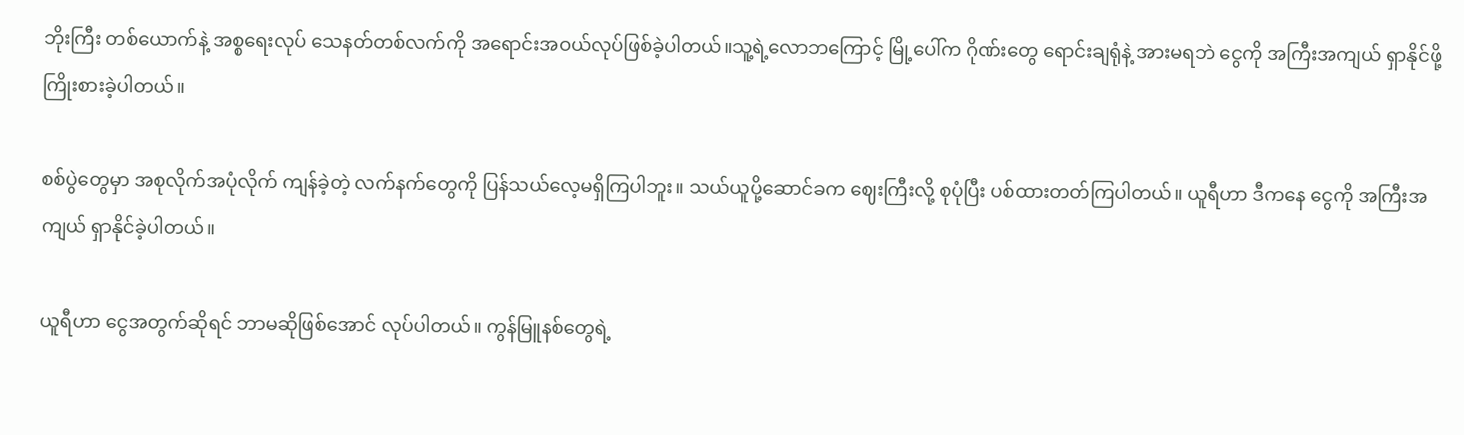ဘိုးကြီး တစ်ယောက်နဲ့ အစ္စရေးလုပ် သေနတ်တစ်လက်ကို အရောင်းအဝယ်လုပ်ဖြစ်ခဲ့ပါတယ်။သူ့ရဲ့လောဘကြောင့် မြို့ပေါ်က ဂိုဏ်းတွေ ရောင်းချရုံနဲ့ အားမရဘဲ ငွေကို အကြီးအကျယ် ရှာနိုင်ဖို့ ကြိုးစားခဲ့ပါတယ်။

စစ်ပွဲတွေမှာ အစုလိုက်အပုံလိုက် ကျန်ခဲ့တဲ့ လက်နက်တွေကို ပြန်သယ်လေ့မရှိကြပါဘူး။ သယ်ယူပို့ဆောင်ခက ဈေးကြီးလို့ စုပုံပြီး ပစ်ထားတတ်ကြပါတယ်။ ယူရီဟာ ဒီကနေ ငွေကို အကြီးအကျယ် ရှာနိုင်ခဲ့ပါတယ်။

ယူရီဟာ ငွေအတွက်ဆိုရင် ဘာမဆိုဖြစ်အောင် လုပ်ပါတယ်။ ကွန်မြူနစ်တွေရဲ့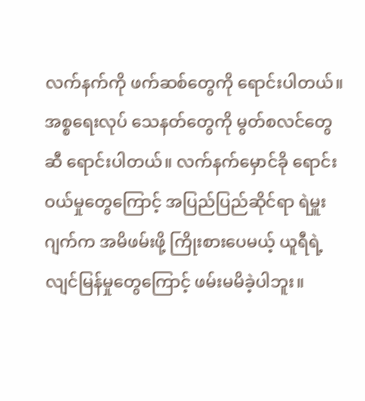လက်နက်ကို ဖက်ဆစ်တွေကို ရောင်းပါတယ်။ အစ္စရေးလုပ် သေနတ်တွေကို မွတ်စလင်တွေဆီ ရောင်းပါတယ်။ လက်နက်မှောင်ခို ရောင်းဝယ်မှုတွေကြောင့် အပြည်ပြည်ဆိုင်ရာ ရဲမှူးဂျက်က အမိဖမ်းဖို့ ကြိုးစားပေမယ့် ယူရီရဲ့ လျင်မြန်မှုတွေကြောင့် ဖမ်းမမိခဲ့ပါဘူး။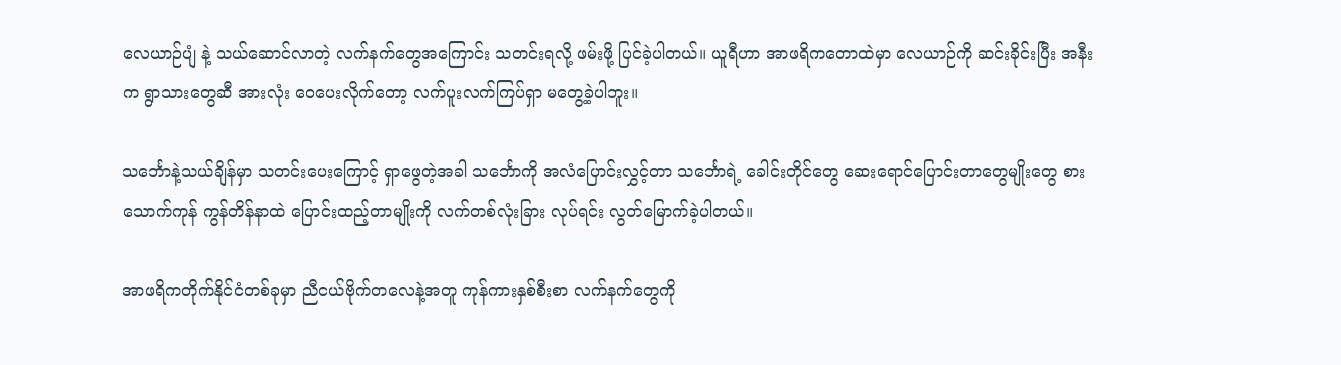လေယာဉ်ပျံ နဲ့ သယ်ဆောင်လာတဲ့ လက်နက်တွေအကြောင်း သတင်းရလို့ ဖမ်းဖို့ ပြင်ခဲ့ပါတယ်။ ယူရီဟာ အာဖရိကတောထဲမှာ လေယာဉ်ကို ဆင်းခိုင်းပြီး အနီးက ရွာသားတွေဆီ အားလုံး ဝေပေးလိုက်တော့ လက်ပူးလက်ကြပ်ရှာ မတွေ့ခဲ့ပါဘူး။

သင်္ဘောနဲ့သယ်ချိန်မှာ သတင်းပေးကြောင့် ရှာဖွေတဲ့အခါ သင်္ဘောကို အလံပြောင်းလွှင့်တာ သင်္ဘောရဲ့ ခေါင်းတိုင်တွေ ဆေးရောင်ပြောင်းတာတွေမျိုးတွေ စားသောက်ကုန် ကွန်တိန်နာထဲ ပြောင်းထည့်တာမျိုးကို လက်တစ်လုံးခြား လုပ်ရင်း လွတ်မြောက်ခဲ့ပါတယ်။

အာဖရိကတိုက်နိုင်ငံတစ်ခုမှာ ညီငယ်ဗိုက်တလေနဲ့အတူ ကုန်ကားနှစ်စီးစာ လက်နက်တွေကို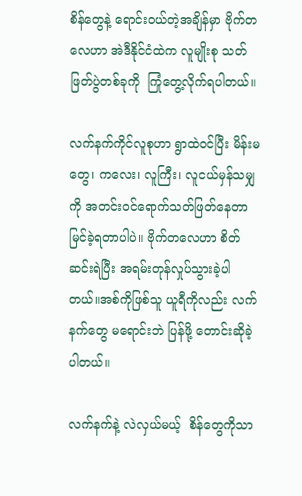စိန်တွေနဲ့ ရောင်းဝယ်တဲ့အချိန်မှာ ဗိုက်တလေဟာ အဲဒီနိုင်ငံထဲက လူမျိုးစု သတ်ဖြတ်ပွဲတစ်ခုကို  ကြုံတွေ့လိုက်ရပါတယ်။

လက်နက်ကိုင်လူစုဟာ ရွာထဲဝင်ပြီး မိန်းမတွေ၊ ကလေး၊ လူကြီး၊ လူငယ်မှန်သမျှ ကို အတင်းဝင်ရောက်သတ်ဖြတ်နေတာ မြင်ခဲ့ရတာပါပဲ။ ဗိုက်တလေဟာ စိတ်ဆင်းရဲပြီး အရမ်းတုန်လှုပ်သွားခဲ့ပါတယ်။အစ်ကိုဖြစ်သူ ယူရီကိုလည်း လက်နက်တွေ မရောင်းဘဲ ပြန်ဖို့ တောင်းဆိုခဲ့ပါတယ်။

လက်နက်နဲ့ လဲလှယ်မယ့်  စိန်တွေကိုသာ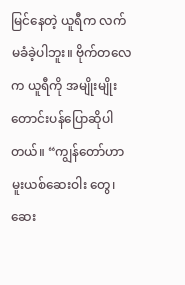မြင်နေတဲ့ ယူရီက လက်မခံခဲ့ပါဘူး။ ဗိုက်တလေက ယူရီကို အမျိုးမျိုးတောင်းပန်ပြောဆိုပါတယ်။ “ကျွန်တော်ဟာ မူးယစ်ဆေးဝါး တွေ၊ ဆေး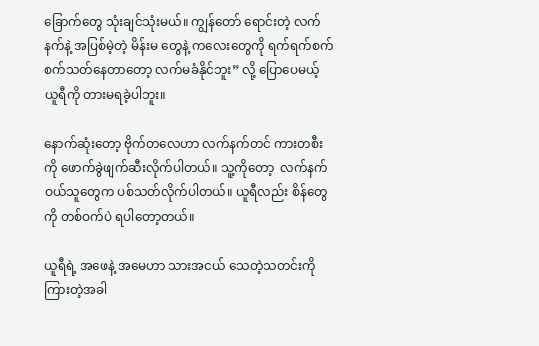ခြောက်တွေ သုံးချင်သုံးမယ်။ ကျွန်တော် ရောင်းတဲ့ လက်နက်နဲ့ အပြစ်မဲ့တဲ့ မိန်းမ တွေနဲ့ ကလေးတွေကို ရက်ရက်စက်စက်သတ်နေတာတော့ လက်မခံနိုင်ဘူး” လို့ ပြောပေမယ့် ယူရီကို တားမရခဲ့ပါဘူး။

နောက်ဆုံးတော့ ဗိုက်တလေဟာ လက်နက်တင် ကားတစီးကို ဖောက်ခွဲဖျက်ဆီးလိုက်ပါတယ်။ သူ့ကိုတော့  လက်နက်ဝယ်သူတွေက ပစ်သတ်လိုက်ပါတယ်။ ယူရီလည်း စိန်တွေကို တစ်ဝက်ပဲ ရပါတော့တယ်။

ယူရီရဲ့ အဖေနဲ့ အမေဟာ သားအငယ် သေတဲ့သတင်းကို ကြားတဲ့အခါ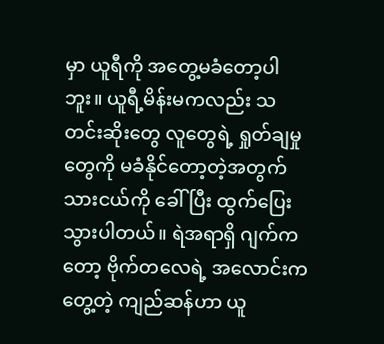မှာ ယူရီကို အတွေ့မခံတော့ပါဘူး။ ယူရီ့မိန်းမကလည်း သတင်းဆိုးတွေ လူတွေရဲ့ ရှုတ်ချမှုတွေကို မခံနိုင်တော့တဲ့အတွက် သားငယ်ကို ခေါ်ပြီး ထွက်ပြေးသွားပါတယ်။ ရဲအရာရှိ ဂျက်ကတော့ ဗိုက်တလေရဲ့ အလောင်းက တွေ့တဲ့ ကျည်ဆန်ဟာ ယူ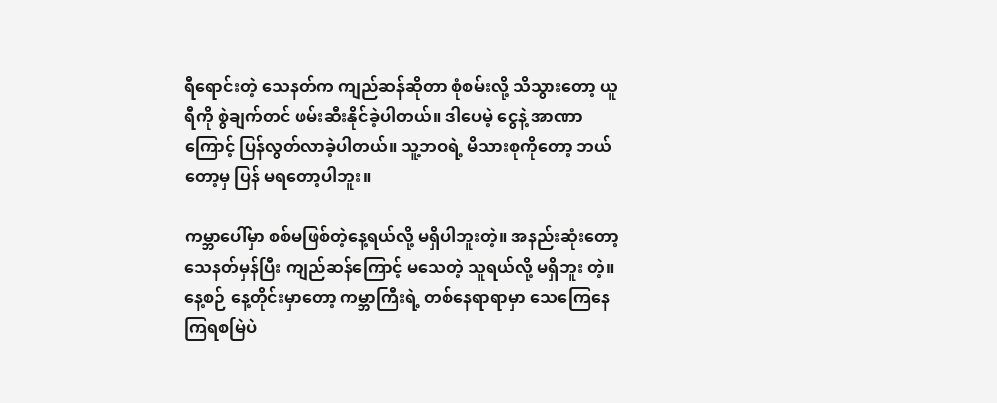ရီရောင်းတဲ့ သေနတ်က ကျည်ဆန်ဆိုတာ စုံစမ်းလို့ သိသွားတော့ ယူရီကို စွဲချက်တင် ဖမ်းဆီးနိုင်ခဲ့ပါတယ်။ ဒါပေမဲ့ ငွေနဲ့ အာဏာကြောင့် ပြန်လွတ်လာခဲ့ပါတယ်။ သူ့ဘဝရဲ့ မိသားစုကိုတော့ ဘယ်တော့မှ ပြန် မရတော့ပါဘူး။

ကမ္ဘာပေါ်မှာ စစ်မဖြစ်တဲ့နေ့ရယ်လို့ မရှိပါဘူးတဲ့။ အနည်းဆုံးတော့ သေနတ်မှန်ပြီး ကျည်ဆန်ကြောင့် မသေတဲ့ သူရယ်လို့ မရှိဘူး တဲ့။ နေ့စဉ် နေ့တိုင်းမှာတော့ ကမ္ဘာကြီးရဲ့ တစ်နေရာရာမှာ သေကြေနေကြရစမြဲပဲ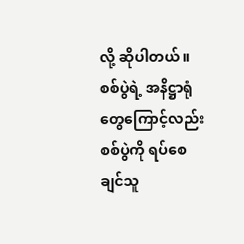လို့ ဆိုပါတယ်။ စစ်ပွဲရဲ့ အနိဋ္ဌာရုံတွေကြောင့်လည်း စစ်ပွဲကို ရပ်စေချင်သူ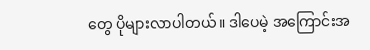တွေ ပိုများလာပါတယ်။ ဒါပေမဲ့ အကြောင်းအ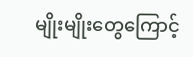မျိုးမျိုးတွေကြောင့်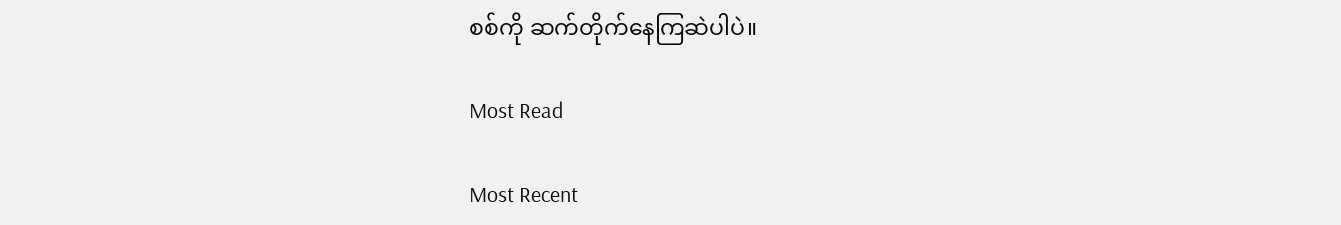စစ်ကို ဆက်တိုက်နေကြဆဲပါပဲ။

Most Read

Most Recent